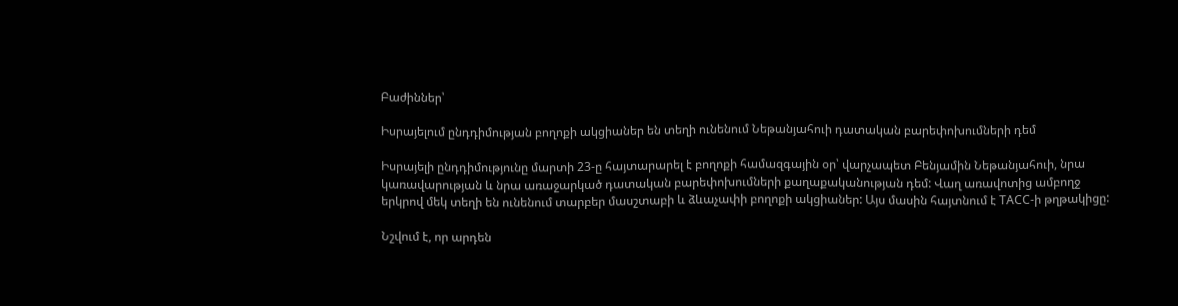Բաժիններ՝

Իսրայելում ընդդիմության բողոքի ակցիաներ են տեղի ունենում Նեթանյահուի դատական բարեփոխումների դեմ

Իսրայելի ընդդիմությունը մարտի 23-ը հայտարարել է բողոքի համազգային օր՝ վարչապետ Բենյամին Նեթանյահուի, նրա կառավարության և նրա առաջարկած դատական բարեփոխումների քաղաքականության դեմ: Վաղ առավոտից ամբողջ երկրով մեկ տեղի են ունենում տարբեր մասշտաբի և ձևաչափի բողոքի ակցիաներ: Այս մասին հայտնում է ТАСС-ի թղթակիցը:

Նշվում է, որ արդեն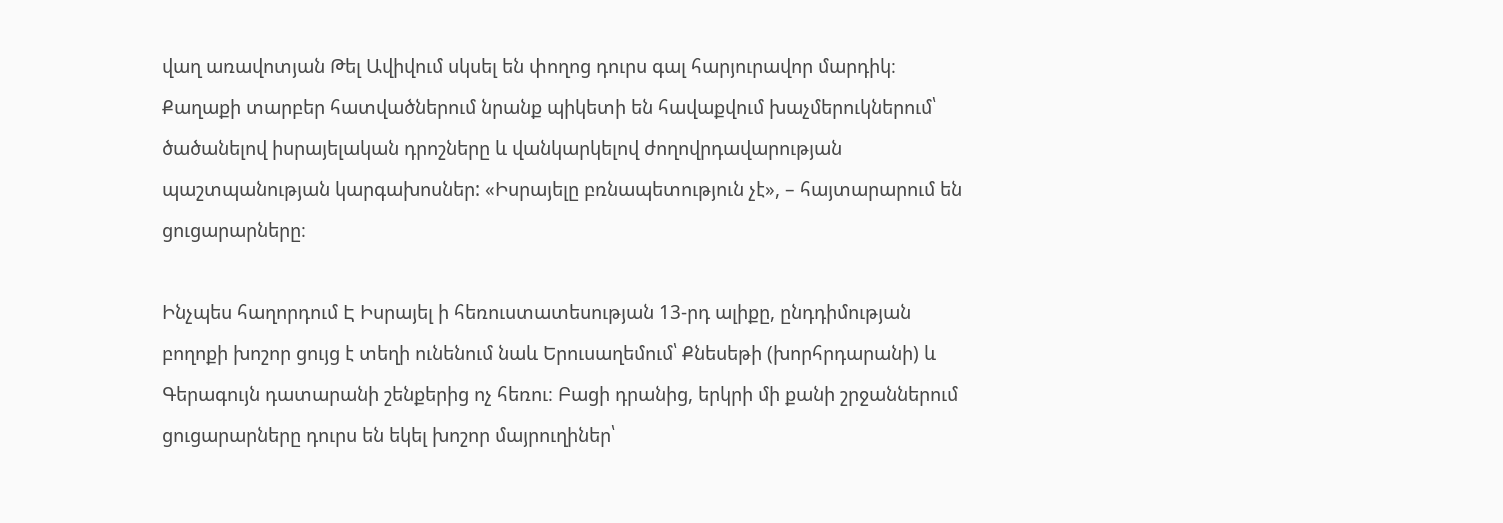վաղ առավոտյան Թել Ավիվում սկսել են փողոց դուրս գալ հարյուրավոր մարդիկ։ Քաղաքի տարբեր հատվածներում նրանք պիկետի են հավաքվում խաչմերուկներում՝ ծածանելով իսրայելական դրոշները և վանկարկելով ժողովրդավարության պաշտպանության կարգախոսներ: «Իսրայելը բռնապետություն չէ», – հայտարարում են ցուցարարները։

Ինչպես հաղորդում Է Իսրայել ի հեռուստատեսության 13-րդ ալիքը, ընդդիմության բողոքի խոշոր ցույց է տեղի ունենում նաև Երուսաղեմում՝ Քնեսեթի (խորհրդարանի) և Գերագույն դատարանի շենքերից ոչ հեռու։ Բացի դրանից, երկրի մի քանի շրջաններում ցուցարարները դուրս են եկել խոշոր մայրուղիներ՝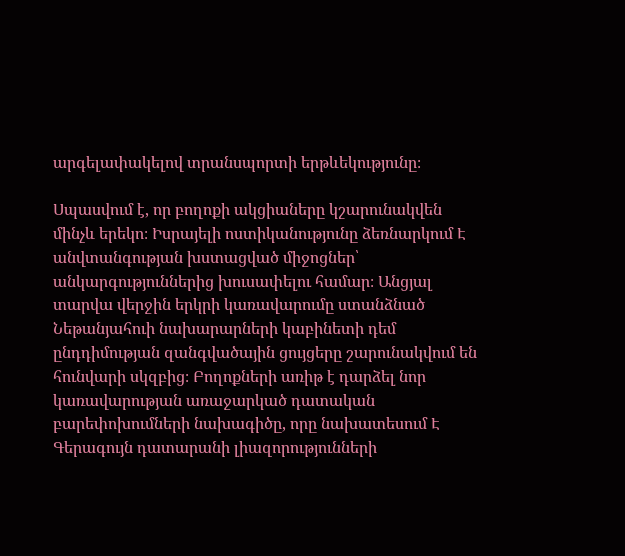արգելափակելով տրանսպորտի երթևեկությունը։

Սպասվում է, որ բողոքի ակցիաները կշարունակվեն մինչև երեկո։ Իսրայելի ոստիկանությունը ձեռնարկում Է անվտանգության խստացված միջոցներ՝ անկարգություններից խուսափելու համար։ Անցյալ տարվա վերջին երկրի կառավարումը ստանձնած Նեթանյահուի նախարարների կաբինետի դեմ ընդդիմության զանգվածային ցույցերը շարունակվում են հունվարի սկզբից։ Բողոքների առիթ է դարձել նոր կառավարության առաջարկած դատական բարեփոխումների նախագիծը, որը նախատեսում Է Գերագույն դատարանի լիազորությունների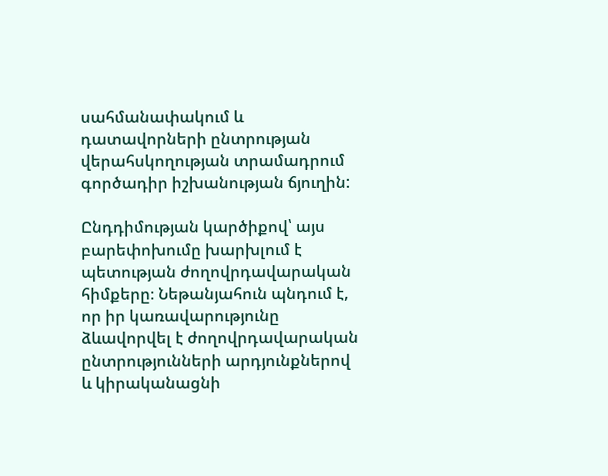սահմանափակում և դատավորների ընտրության վերահսկողության տրամադրում գործադիր իշխանության ճյուղին:

Ընդդիմության կարծիքով՝ այս բարեփոխումը խարխլում է պետության ժողովրդավարական հիմքերը։ Նեթանյահուն պնդում է, որ իր կառավարությունը ձևավորվել է ժողովրդավարական ընտրությունների արդյունքներով և կիրականացնի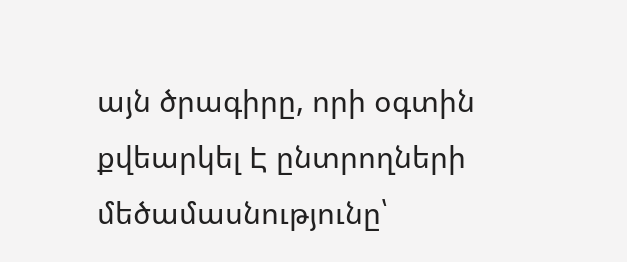այն ծրագիրը, որի օգտին քվեարկել Է ընտրողների մեծամասնությունը՝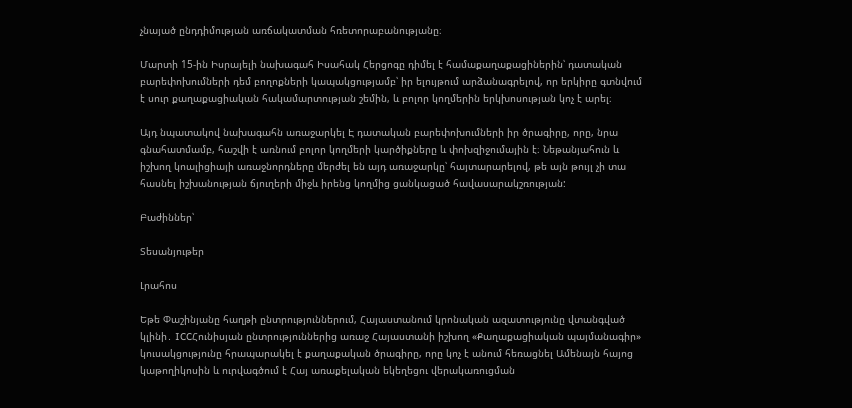չնայած ընդդիմության առճակատման հռետորաբանությանը։

Մարտի 15-ին Իսրայելի նախագահ Իսահակ Հերցոգը դիմել է համաքաղաքացիներին՝ դատական բարեփոխումների դեմ բողոքների կապակցությամբ՝ իր ելույթում արձանագրելով, որ երկիրը գտնվում է սուր քաղաքացիական հակամարտության շեմին, և բոլոր կողմերին երկխոսության կոչ է արել։

Այդ նպատակով նախագահն առաջարկել Է դատական բարեփոխումների իր ծրագիրը, որը, նրա գնահատմամբ, հաշվի է առնում բոլոր կողմերի կարծիքները և փոխզիջումային է։ Նեթանյահուն և իշխող կոալիցիայի առաջնորդները մերժել են այդ առաջարկը՝ հայտարարելով, թե այն թույլ չի տա հասնել իշխանության ճյուղերի միջև իրենց կողմից ցանկացած հավասարակշռության:

Բաժիններ՝

Տեսանյութեր

Լրահոս

Եթե Փաշինյանը հաղթի ընտրություններում, Հայաստանում կրոնական ազատությունը վտանգված կլինի․ ICCՀունիսյան ընտրություններից առաջ Հայաստանի իշխող «Քաղաքացիական պայմանագիր» կուսակցությունը հրապարակել է քաղաքական ծրագիրը, որը կոչ է անում հեռացնել Ամենայն հայոց կաթողիկոսին և ուրվագծում է Հայ առաքելական եկեղեցու վերակառուցման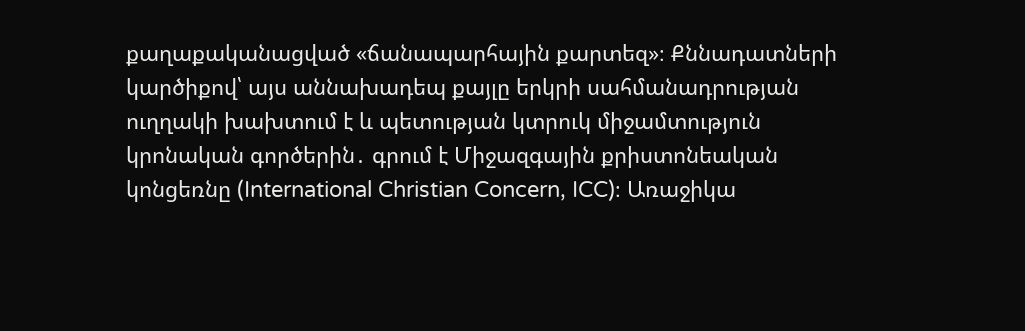քաղաքականացված «ճանապարհային քարտեզ»։ Քննադատների կարծիքով՝ այս աննախադեպ քայլը երկրի սահմանադրության ուղղակի խախտում է և պետության կտրուկ միջամտություն կրոնական գործերին․ գրում է Միջազգային քրիստոնեական կոնցեռնը (International Christian Concern, ICC)։ Առաջիկա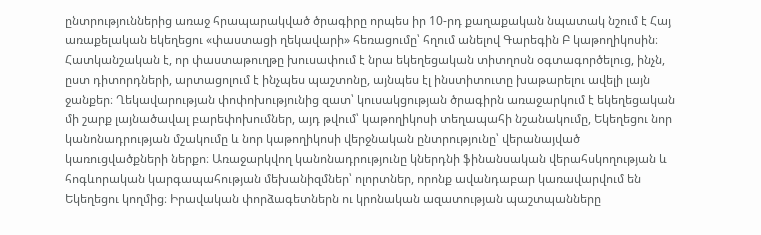ընտրություններից առաջ հրապարակված ծրագիրը որպես իր 10-րդ քաղաքական նպատակ նշում է Հայ առաքելական եկեղեցու «փաստացի ղեկավարի» հեռացումը՝ հղում անելով Գարեգին Բ կաթողիկոսին։ Հատկանշական է, որ փաստաթուղթը խուսափում է նրա եկեղեցական տիտղոսն օգտագործելուց, ինչն, ըստ դիտորդների, արտացոլում է ինչպես պաշտոնը, այնպես էլ ինստիտուտը խաթարելու ավելի լայն ջանքեր։ Ղեկավարության փոփոխությունից զատ՝ կուսակցության ծրագիրն առաջարկում է եկեղեցական մի շարք լայնածավալ բարեփոխումներ, այդ թվում՝ կաթողիկոսի տեղապահի նշանակումը, Եկեղեցու նոր կանոնադրության մշակումը և նոր կաթողիկոսի վերջնական ընտրությունը՝ վերանայված կառուցվածքների ներքո։ Առաջարկվող կանոնադրությունը կներդնի ֆինանսական վերահսկողության և հոգևորական կարգապահության մեխանիզմներ՝ ոլորտներ, որոնք ավանդաբար կառավարվում են Եկեղեցու կողմից։ Իրավական փորձագետներն ու կրոնական ազատության պաշտպանները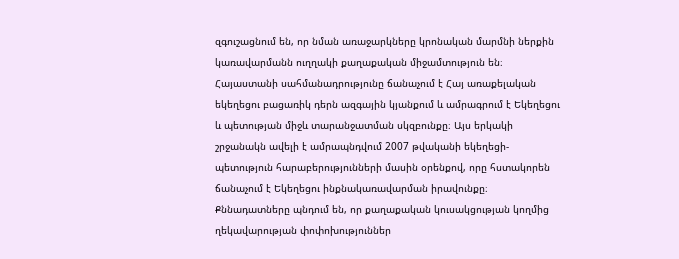զգուշացնում են, որ նման առաջարկները կրոնական մարմնի ներքին կառավարմանն ուղղակի քաղաքական միջամտություն են։ Հայաստանի սահմանադրությունը ճանաչում է Հայ առաքելական եկեղեցու բացառիկ դերն ազգային կյանքում և ամրագրում է Եկեղեցու և պետության միջև տարանջատման սկզբունքը։ Այս երկակի շրջանակն ավելի է ամրապնդվում 2007 թվականի եկեղեցի-պետություն հարաբերությունների մասին օրենքով, որը հստակորեն ճանաչում է Եկեղեցու ինքնակառավարման իրավունքը։ Քննադատները պնդում են, որ քաղաքական կուսակցության կողմից ղեկավարության փոփոխություններ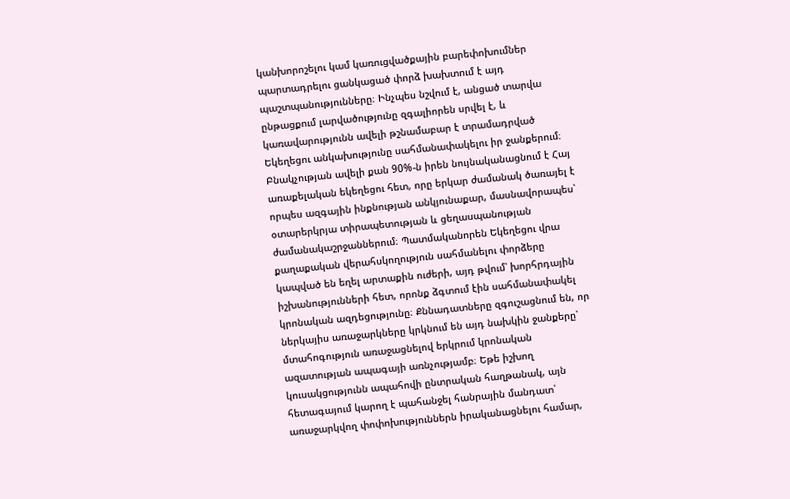կանխորոշելու կամ կառուցվածքային բարեփոխումներ պարտադրելու ցանկացած փորձ խախտում է այդ պաշտպանությունները։ Ինչպես նշվում է, անցած տարվա ընթացքում լարվածությունը զգալիորեն սրվել է, և կառավարությունն ավելի թշնամաբար է տրամադրված Եկեղեցու անկախությունը սահմանափակելու իր ջանքերում։ Բնակչության ավելի քան 90%-ն իրեն նույնականացնում է Հայ առաքելական եկեղեցու հետ, որը երկար ժամանակ ծառայել է որպես ազգային ինքնության անկյունաքար, մասնավորապես՝ օտարերկրյա տիրապետության և ցեղասպանության ժամանակաշրջաններում։ Պատմականորեն Եկեղեցու վրա քաղաքական վերահսկողություն սահմանելու փորձերը կապված են եղել արտաքին ուժերի, այդ թվում՝ խորհրդային իշխանությունների հետ, որոնք ձգտում էին սահմանափակել կրոնական ազդեցությունը։ Քննադատները զգուշացնում են, որ ներկայիս առաջարկները կրկնում են այդ նախկին ջանքերը՝ մտահոգություն առաջացնելով երկրում կրոնական ազատության ապագայի առնչությամբ։ Եթե իշխող կուսակցությունն ապահովի ընտրական հաղթանակ, այն հետագայում կարող է պահանջել հանրային մանդատ՝ առաջարկվող փոփոխություններն իրականացնելու համար,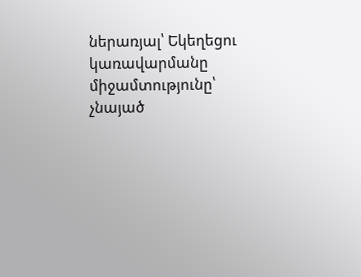ներառյալ՝ Եկեղեցու կառավարմանը միջամտությունը՝ չնայած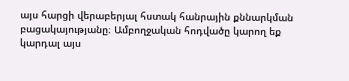այս հարցի վերաբերյալ հստակ հանրային քննարկման բացակայությանը։ Ամբողջական հոդվածը կարող եք կարդալ այս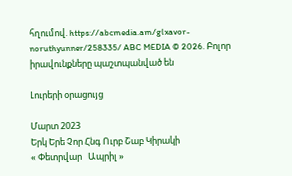հղումով. https://abcmedia.am/glxavor-noruthyunner/258335/ ABC MEDIA © 2026. Բոլոր իրավունքները պաշտպանված են

Լուրերի օրացույց

Մարտ 2023
Երկ Երե Չոր Հնգ Ուրբ Շաբ Կիրակի
« Փետրվար   Ապրիլ »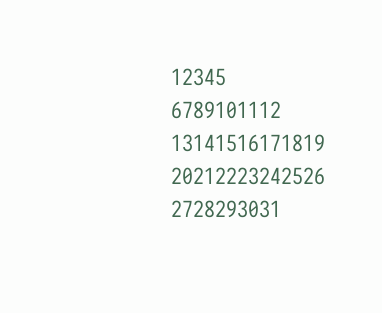12345
6789101112
13141516171819
20212223242526
2728293031